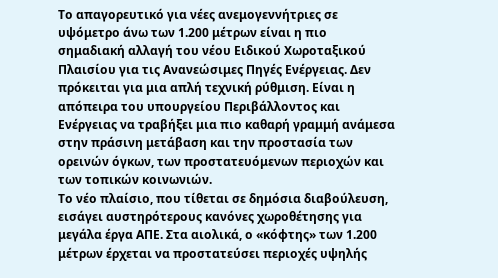Το απαγορευτικό για νέες ανεμογεννήτριες σε υψόμετρο άνω των 1.200 μέτρων είναι η πιο σημαδιακή αλλαγή του νέου Ειδικού Χωροταξικού Πλαισίου για τις Ανανεώσιμες Πηγές Ενέργειας. Δεν πρόκειται για μια απλή τεχνική ρύθμιση. Είναι η απόπειρα του υπουργείου Περιβάλλοντος και Ενέργειας να τραβήξει μια πιο καθαρή γραμμή ανάμεσα στην πράσινη μετάβαση και την προστασία των ορεινών όγκων, των προστατευόμενων περιοχών και των τοπικών κοινωνιών.
Το νέο πλαίσιο, που τίθεται σε δημόσια διαβούλευση, εισάγει αυστηρότερους κανόνες χωροθέτησης για μεγάλα έργα ΑΠΕ. Στα αιολικά, ο «κόφτης» των 1.200 μέτρων έρχεται να προστατεύσει περιοχές υψηλής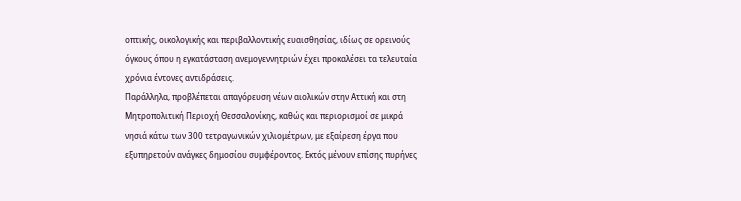οπτικής, οικολογικής και περιβαλλοντικής ευαισθησίας, ιδίως σε ορεινούς όγκους όπου η εγκατάσταση ανεμογεννητριών έχει προκαλέσει τα τελευταία χρόνια έντονες αντιδράσεις.
Παράλληλα, προβλέπεται απαγόρευση νέων αιολικών στην Αττική και στη Μητροπολιτική Περιοχή Θεσσαλονίκης, καθώς και περιορισμοί σε μικρά νησιά κάτω των 300 τετραγωνικών χιλιομέτρων, με εξαίρεση έργα που εξυπηρετούν ανάγκες δημοσίου συμφέροντος. Εκτός μένουν επίσης πυρήνες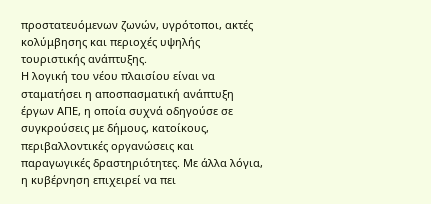προστατευόμενων ζωνών, υγρότοποι, ακτές κολύμβησης και περιοχές υψηλής τουριστικής ανάπτυξης.
Η λογική του νέου πλαισίου είναι να σταματήσει η αποσπασματική ανάπτυξη έργων ΑΠΕ, η οποία συχνά οδηγούσε σε συγκρούσεις με δήμους, κατοίκους, περιβαλλοντικές οργανώσεις και παραγωγικές δραστηριότητες. Με άλλα λόγια, η κυβέρνηση επιχειρεί να πει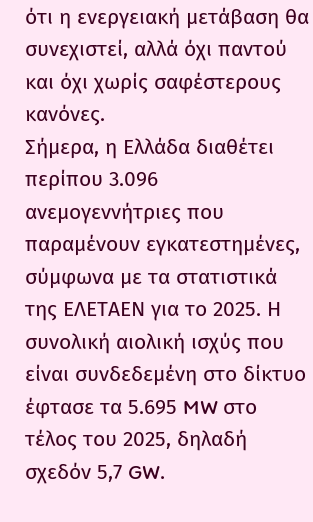ότι η ενεργειακή μετάβαση θα συνεχιστεί, αλλά όχι παντού και όχι χωρίς σαφέστερους κανόνες.
Σήμερα, η Ελλάδα διαθέτει περίπου 3.096 ανεμογεννήτριες που παραμένουν εγκατεστημένες, σύμφωνα με τα στατιστικά της ΕΛΕΤΑΕΝ για το 2025. Η συνολική αιολική ισχύς που είναι συνδεδεμένη στο δίκτυο έφτασε τα 5.695 MW στο τέλος του 2025, δηλαδή σχεδόν 5,7 GW.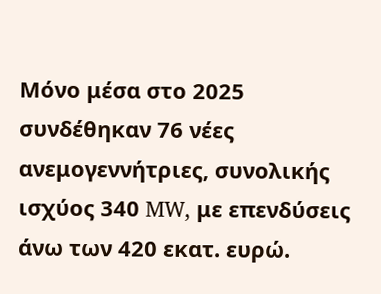Μόνο μέσα στο 2025 συνδέθηκαν 76 νέες ανεμογεννήτριες, συνολικής ισχύος 340 MW, με επενδύσεις άνω των 420 εκατ. ευρώ.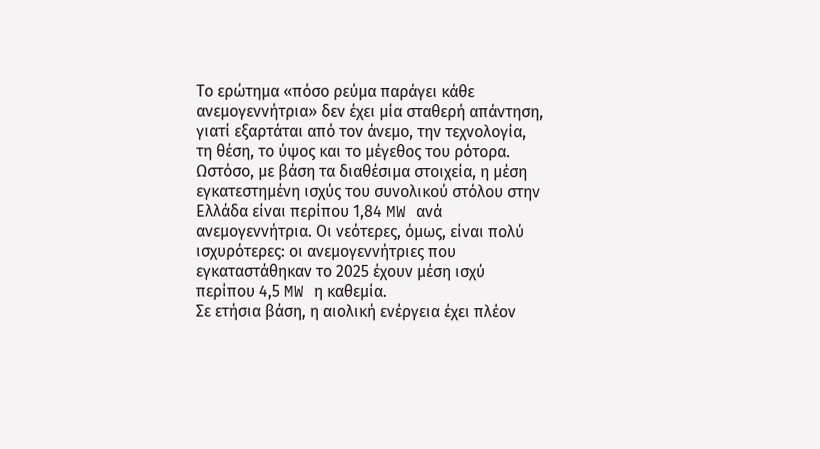Το ερώτημα «πόσο ρεύμα παράγει κάθε ανεμογεννήτρια» δεν έχει μία σταθερή απάντηση, γιατί εξαρτάται από τον άνεμο, την τεχνολογία, τη θέση, το ύψος και το μέγεθος του ρότορα. Ωστόσο, με βάση τα διαθέσιμα στοιχεία, η μέση εγκατεστημένη ισχύς του συνολικού στόλου στην Ελλάδα είναι περίπου 1,84 MW ανά ανεμογεννήτρια. Οι νεότερες, όμως, είναι πολύ ισχυρότερες: οι ανεμογεννήτριες που εγκαταστάθηκαν το 2025 έχουν μέση ισχύ περίπου 4,5 MW η καθεμία.
Σε ετήσια βάση, η αιολική ενέργεια έχει πλέον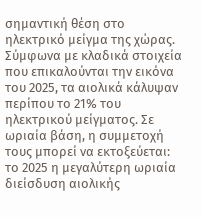σημαντική θέση στο ηλεκτρικό μείγμα της χώρας. Σύμφωνα με κλαδικά στοιχεία που επικαλούνται την εικόνα του 2025, τα αιολικά κάλυψαν περίπου το 21% του ηλεκτρικού μείγματος. Σε ωριαία βάση, η συμμετοχή τους μπορεί να εκτοξεύεται: το 2025 η μεγαλύτερη ωριαία διείσδυση αιολικής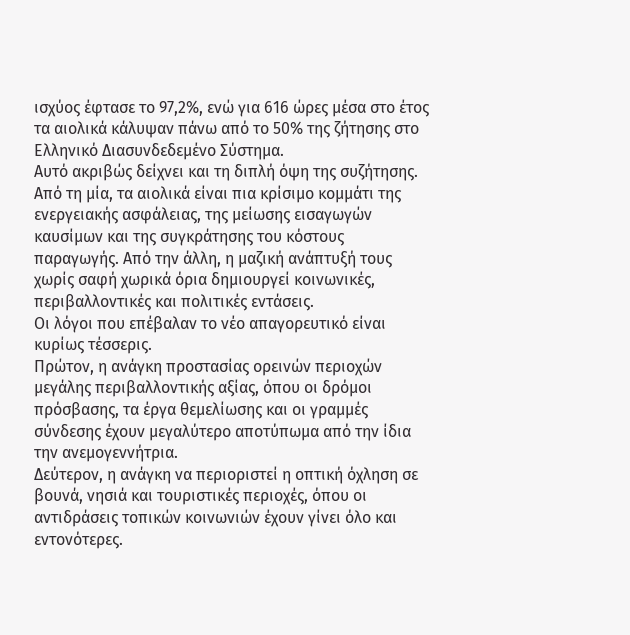ισχύος έφτασε το 97,2%, ενώ για 616 ώρες μέσα στο έτος τα αιολικά κάλυψαν πάνω από το 50% της ζήτησης στο Ελληνικό Διασυνδεδεμένο Σύστημα.
Αυτό ακριβώς δείχνει και τη διπλή όψη της συζήτησης. Από τη μία, τα αιολικά είναι πια κρίσιμο κομμάτι της ενεργειακής ασφάλειας, της μείωσης εισαγωγών καυσίμων και της συγκράτησης του κόστους παραγωγής. Από την άλλη, η μαζική ανάπτυξή τους χωρίς σαφή χωρικά όρια δημιουργεί κοινωνικές, περιβαλλοντικές και πολιτικές εντάσεις.
Οι λόγοι που επέβαλαν το νέο απαγορευτικό είναι κυρίως τέσσερις.
Πρώτον, η ανάγκη προστασίας ορεινών περιοχών μεγάλης περιβαλλοντικής αξίας, όπου οι δρόμοι πρόσβασης, τα έργα θεμελίωσης και οι γραμμές σύνδεσης έχουν μεγαλύτερο αποτύπωμα από την ίδια την ανεμογεννήτρια.
Δεύτερον, η ανάγκη να περιοριστεί η οπτική όχληση σε βουνά, νησιά και τουριστικές περιοχές, όπου οι αντιδράσεις τοπικών κοινωνιών έχουν γίνει όλο και εντονότερες.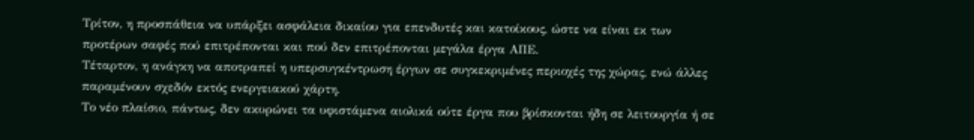Τρίτον, η προσπάθεια να υπάρξει ασφάλεια δικαίου για επενδυτές και κατοίκους, ώστε να είναι εκ των προτέρων σαφές πού επιτρέπονται και πού δεν επιτρέπονται μεγάλα έργα ΑΠΕ.
Τέταρτον, η ανάγκη να αποτραπεί η υπερσυγκέντρωση έργων σε συγκεκριμένες περιοχές της χώρας, ενώ άλλες παραμένουν σχεδόν εκτός ενεργειακού χάρτη.
Το νέο πλαίσιο, πάντως, δεν ακυρώνει τα υφιστάμενα αιολικά ούτε έργα που βρίσκονται ήδη σε λειτουργία ή σε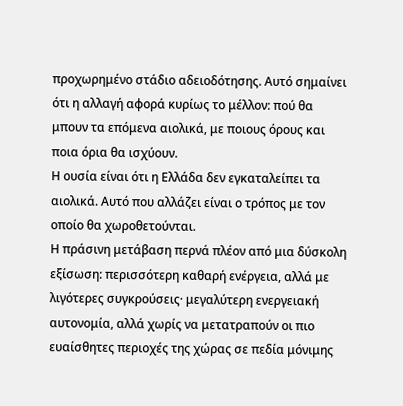προχωρημένο στάδιο αδειοδότησης. Αυτό σημαίνει ότι η αλλαγή αφορά κυρίως το μέλλον: πού θα μπουν τα επόμενα αιολικά, με ποιους όρους και ποια όρια θα ισχύουν.
Η ουσία είναι ότι η Ελλάδα δεν εγκαταλείπει τα αιολικά. Αυτό που αλλάζει είναι ο τρόπος με τον οποίο θα χωροθετούνται.
Η πράσινη μετάβαση περνά πλέον από μια δύσκολη εξίσωση: περισσότερη καθαρή ενέργεια, αλλά με λιγότερες συγκρούσεις· μεγαλύτερη ενεργειακή αυτονομία, αλλά χωρίς να μετατραπούν οι πιο ευαίσθητες περιοχές της χώρας σε πεδία μόνιμης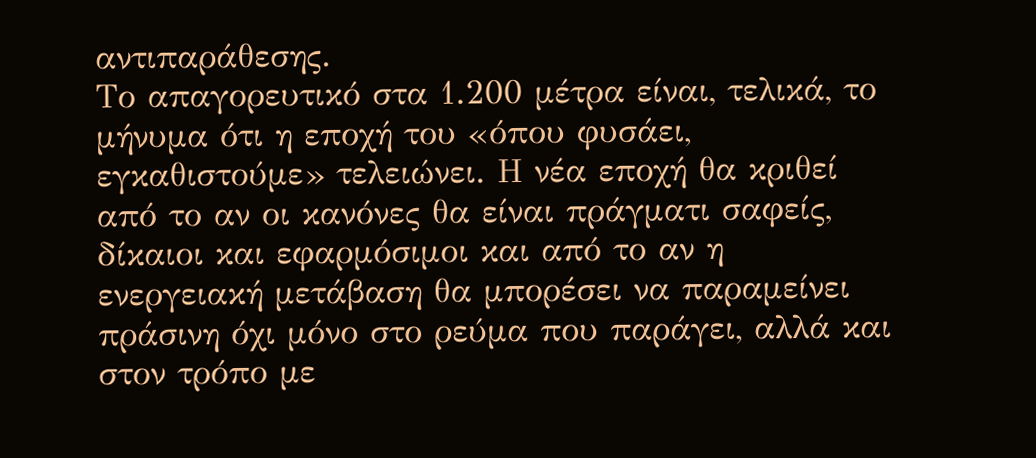αντιπαράθεσης.
Το απαγορευτικό στα 1.200 μέτρα είναι, τελικά, το μήνυμα ότι η εποχή του «όπου φυσάει, εγκαθιστούμε» τελειώνει. Η νέα εποχή θα κριθεί από το αν οι κανόνες θα είναι πράγματι σαφείς, δίκαιοι και εφαρμόσιμοι και από το αν η ενεργειακή μετάβαση θα μπορέσει να παραμείνει πράσινη όχι μόνο στο ρεύμα που παράγει, αλλά και στον τρόπο με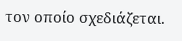τον οποίο σχεδιάζεται.